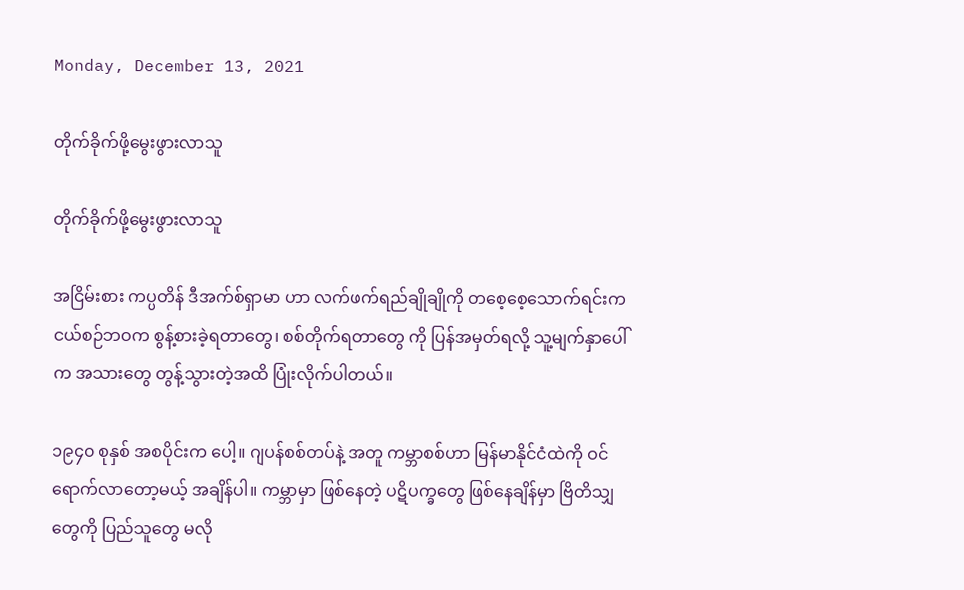Monday, December 13, 2021

တိုက်ခိုက်ဖို့မွေးဖွားလာသူ

တိုက်ခိုက်ဖို့မွေးဖွားလာသူ

အငြိမ်းစား ကပ္ပတိန် ဒီအက်စ်ရှာမာ ဟာ လက်ဖက်ရည်ချိုချိုကို တစေ့စေ့သောက်ရင်းက ငယ်စဉ်ဘဝက စွန့်စားခဲ့ရတာတွေ၊ စစ်တိုက်ရတာတွေ ကို ပြန်အမှတ်ရလို့ သူ့မျက်နှာပေါ်က အသားတွေ တွန့်သွားတဲ့အထိ ပြုံးလိုက်ပါတယ်။

၁၉၄၀ စုနှစ် အစပိုင်းက ပေါ့။ ဂျပန်စစ်တပ်နဲ့ အတူ ကမ္ဘာစစ်ဟာ မြန်မာနိုင်ငံထဲကို ဝင်ရောက်လာတော့မယ့် အချိန်ပါ။ ကမ္ဘာမှာ ဖြစ်နေတဲ့ ပဋိပက္ခတွေ ဖြစ်နေချိန်မှာ ဗြိတိသျှတွေကို ပြည်သူတွေ မလို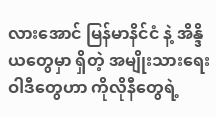လားအောင် မြန်မာနိင်ငံ နဲ့ အိန္ဒိယတွေမှာ ရှိတဲ့ အမျိုးသားရေး ဝါဒီတွေဟာ ကိုလိုနီတွေရဲ့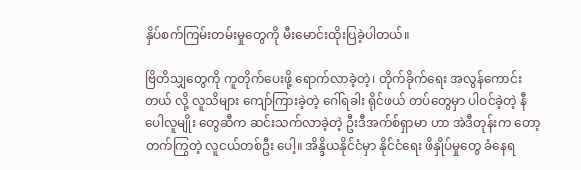နှိပ်စက်ကြမ်းတမ်းမှုတွေကို မီးမောင်းထိုးပြခဲ့ပါတယ်။

ဗြိတိသျှတွေကို ကူတိုက်ပေးဖို့ ရောက်လာခဲ့တဲ့၊ တိုက်ခိုက်ရေး အလွန်ကောင်းတယ် လို့ လူသိများ ကျော်ကြားခဲ့တဲ့ ဂေါ်ရခါး ရိုင်ဖယ် တပ်တွေမှာ ပါဝင်ခဲ့တဲ့ နီပေါလူမျိုး တွေဆီက ဆင်းသက်လာခဲ့တဲ့ ဦးဒီအက်စ်ရှာမာ ဟာ အဲဒီတုန်းက တော့ တက်ကြွတဲ့ လူငယ်တစ်ဦး ပေါ့။ အိန္ဒိယနိုင်ငံမှာ နိုင်ငံရေး ဖိနှိုပ်မှုတွေ ခံနေရ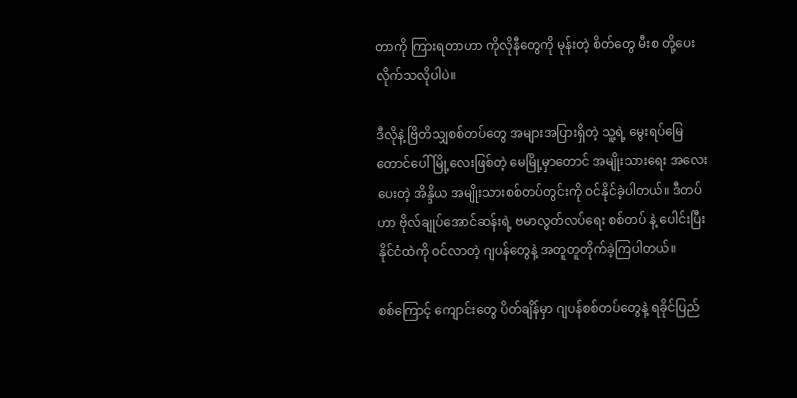တာကို ကြားရတာဟာ ကိုလိုနီတွေကို မုန်းတဲ့ စိတ်တွေ မီးစ တို့ပေးလိုက်သလိုပါပဲ။

ဒီလိုနဲ့ ဗြိတိသျှစစ်တပ်တွေ အများအပြားရှိတဲ့ သူ့ရဲ့ မွေးရပ်မြေ တောင်ပေါ်မြို့လေးဖြစ်တဲ့ မေမြို့မှာတောင် အမျိုးသားရေး အလေးပေးတဲ့ အိန္ဒိယ အမျိုးသားစစ်တပ်တွင်းကို ဝင်နိုင်ခဲ့ပါတယ်။ ဒီတပ်ဟာ ဗိုလ်ချုပ်အောင်ဆန်းရဲ့ ဗမာလွတ်လပ်ရေး စစ်တပ် နဲ့ ပေါင်းပြီး နိုင်ငံထဲကို ဝင်လာတဲ့ ဂျပန်တွေနဲ့ အတူတူတိုက်ခဲ့ကြပါတယ်။

စစ်ကြောင့် ကျောင်းတွေ ပိတ်ချိန်မှာ ဂျပန်စစ်တပ်တွေနဲ့ ရခိုင်ပြည်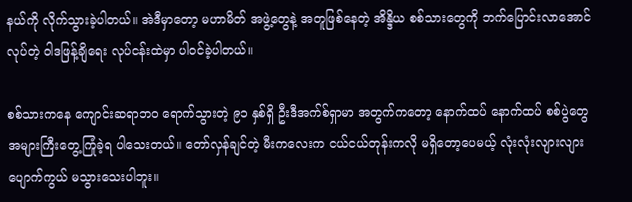နယ်ကို လိုက်သွားခဲ့ပါတယ်။ အဲဒီမှာတော့ မဟာမိတ် အဖွဲ့တွေနဲ့ အတူဖြစ်နေတဲ့ အိန္ဒိယ စစ်သားတွေကို ဘက်ပြောင်းလာအောင် လုပ်တဲ့ ဝါဒဖြန့်ချိရေး လုပ်ငန်းထဲမှာ ပါဝင်ခဲ့ပါတယ်။

စစ်သားကနေ ကျောင်းဆရာဘဝ ရောက်သွားတဲ့ ၉၁ နှစ်ရှိ ဦးဒီအက်စ်ရှာမာ အတွက်ကတော့ နောက်ထပ် နောက်ထပ် စစ်ပွဲတွေ အများကြီးတွေ့ကြုံခဲ့ရ ပါသေးတယ်။ တော်လှန်ချင်တဲ့ မီးကလေးက ငယ်ငယ်တုန်းကလို မရှိတော့ပေမယ့် လုံးလုံးလျားလျား ပျောက်ကွယ် မသွားသေးပါဘူး။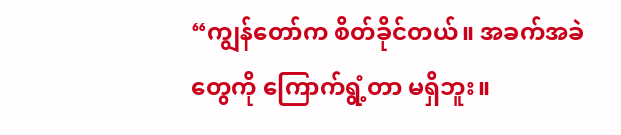“ကျွန်တော်က စိတ်ခိုင်တယ်။ အခက်အခဲတွေကို ကြောက်ရွံ့တာ မရှိဘူး။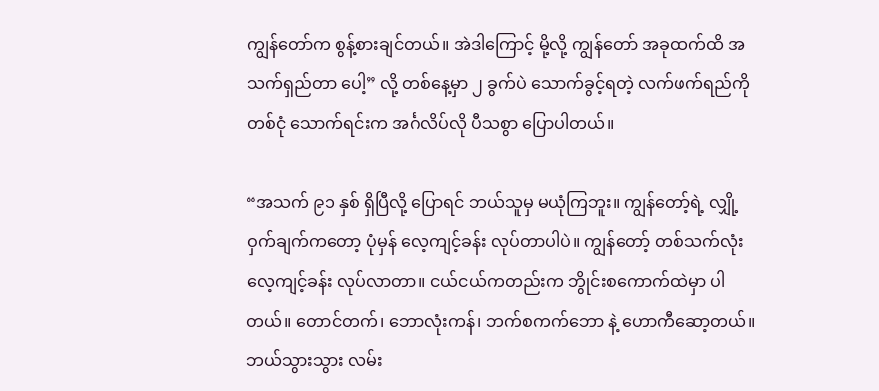ကျွန်တော်က စွန့်စားချင်တယ်။ အဲဒါကြောင့် မို့လို့ ကျွန်တော် အခုထက်ထိ အသက်ရှည်တာ ပေါ့” လို့ တစ်နေ့မှာ ၂ ခွက်ပဲ သောက်ခွင့်ရတဲ့ လက်ဖက်ရည်ကို တစ်ငုံ သောက်ရင်းက အင်္ဂလိပ်လို ပီသစွာ ပြောပါတယ်။

“အသက် ၉၁ နှစ် ရှိပြီလို့ ပြောရင် ဘယ်သူမှ မယုံကြဘူး။ ကျွန်တော့်ရဲ့ လျှို့ဝှက်ချက်ကတော့ ပုံမှန် လေ့ကျင့်ခန်း လုပ်တာပါပဲ။ ကျွန်တော့် တစ်သက်လုံး လေ့ကျင့်ခန်း လုပ်လာတာ။ ငယ်ငယ်ကတည်းက ဘွိုင်းစကောက်ထဲမှာ ပါတယ်။ တောင်တက်၊ ဘောလုံးကန်၊ ဘက်စကက်ဘော နဲ့ ဟောကီဆော့တယ်။ ဘယ်သွားသွား လမ်း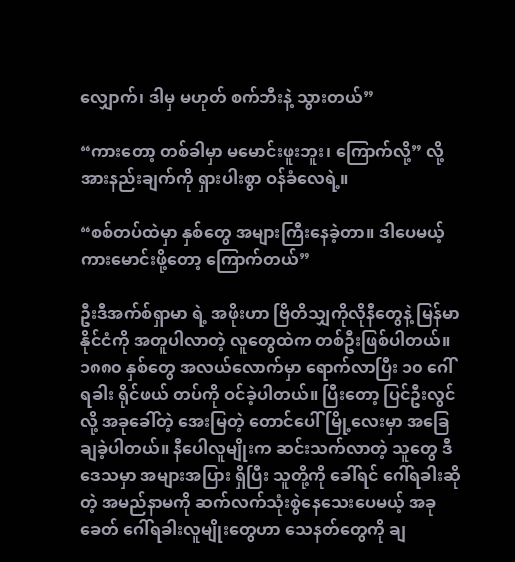လျှောက်၊ ဒါမှ မဟုတ် စက်ဘီးနဲ့ သွားတယ်”

“ကားတော့ တစ်ခါမှာ မမောင်းဖူးဘူး၊ ကြောက်လို့” လို့ အားနည်းချက်ကို ရှားပါးစွာ ဝန်ခံလေရဲ့။

“စစ်တပ်ထဲမှာ နှစ်တွေ အများကြီးနေခဲ့တာ။ ဒါပေမယ့် ကားမောင်းဖို့တော့ ကြောက်တယ်”

ဦးဒီအက်စ်ရှာမာ ရဲ့ အဖိုးဟာ ဗြိတိသျှကိုလိုနီတွေနဲ့ မြန်မာနိုင်ငံကို အတူပါလာတဲ့ လူတွေထဲက တစ်ဦးဖြစ်ပါတယ်။ ၁၈၈၀ နှစ်တွေ အလယ်လောက်မှာ ရောက်လာပြီး ၁၀ ဂေါ်ရခါး ရိုင်ဖယ် တပ်ကို ဝင်ခဲ့ပါတယ်။ ပြီးတော့ ပြင်ဦးလွင်လို့ အခုခေါ်တဲ့ အေးမြတဲ့ တောင်ပေါ်မြို့လေးမှာ အခြေချခဲ့ပါတယ်။ နီပေါလူမျိုးက ဆင်းသက်လာတဲ့ သူတွေ ဒီဒေသမှာ အများအပြား ရှိပြီး သူတို့ကို ခေါ်ရင် ဂေါ်ရခါးဆိုတဲ့ အမည်နာမကို ဆက်လက်သုံးစွဲနေသေးပေမယ့် အခုခေတ် ဂေါ်ရခါးလူမျိုးတွေဟာ သေနတ်တွေကို ချ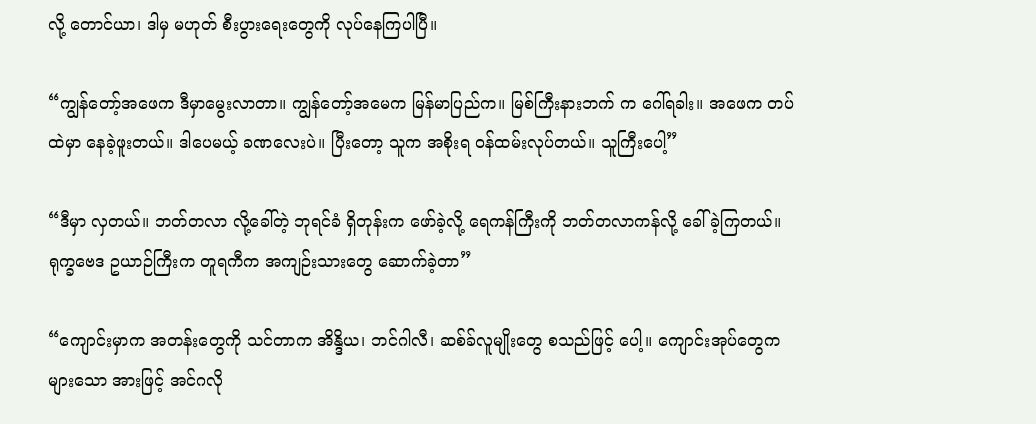လို့ တောင်ယာ၊ ဒါမှ မဟုတ် စီးပွားရေးတွေကို လုပ်နေကြပါပြီ။

“ကျွန်တော့်အဖေက ဒီမှာမွေးလာတာ။ ကျွန်တော့်အမေက မြန်မာပြည်က။ မြစ်ကြီးနားဘက် က ဂေါ်ရခါး။ အဖေက တပ်ထဲမှာ နေခဲ့ဖူးတယ်။ ဒါပေမယ့် ခဏလေးပဲ။ ပြီးတော့ သူက အစိုးရ ဝန်ထမ်းလုပ်တယ်။ သူကြီးပေါ့”

“ဒီမှာ လှတယ်။ ဘတ်တလာ လို့ခေါ်တဲ့ ဘုရင်ခံ ရှိတုန်းက ဖော်ခဲ့လို့ ရေကန်ကြီးကို ဘတ်တလာကန်လို့ ခေါ်ခဲ့ကြတယ်။ ရုက္ခဗေဒ ဥယာဉ်ကြီးက တူရကီက အကျဉ်းသားတွေ ဆောက်ခဲ့တာ”

“ကျောင်းမှာက အတန်းတွေကို သင်တာက အိန္ဒိယ၊ ဘင်ဂါလီ၊ ဆစ်ခ်လူမျိုးတွေ စသည်ဖြင့် ပေါ့။ ကျောင်းအုပ်တွေက များသော အားဖြင့် အင်ဂလို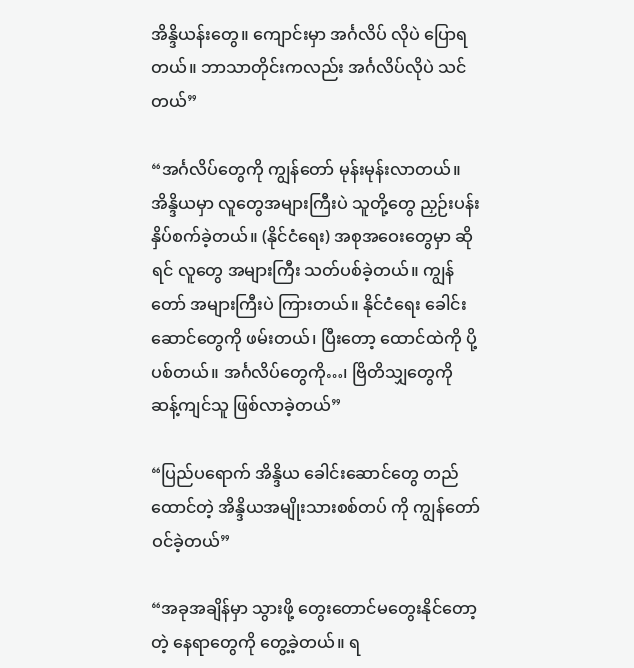အိန္ဒိယန်းတွေ။ ကျောင်းမှာ အင်္ဂလိပ် လိုပဲ ပြောရတယ်။ ဘာသာတိုင်းကလည်း အင်္ဂလိပ်လိုပဲ သင်တယ်”

“အင်္ဂလိပ်တွေကို ကျွန်တော် မုန်းမုန်းလာတယ်။ အိန္ဒိယမှာ လူတွေအများကြီးပဲ သူတို့တွေ ညှဉ်းပန်း နှိပ်စက်ခဲ့တယ်။ (နိုင်ငံရေး) အစုအဝေးတွေမှာ ဆိုရင် လူတွေ အများကြီး သတ်ပစ်ခဲ့တယ်။ ကျွန်တော် အများကြီးပဲ ကြားတယ်။ နိုင်ငံရေး ခေါင်းဆောင်တွေကို ဖမ်းတယ်၊ ပြီးတော့ ထောင်ထဲကို ပို့ပစ်တယ်။ အင်္ဂလိပ်တွေကို…၊ ဗြိတိသျှတွေကို ဆန့်ကျင်သူ ဖြစ်လာခဲ့တယ်”

“ပြည်ပရောက် အိန္ဒိယ ခေါင်းဆောင်တွေ တည်ထောင်တဲ့ အိန္ဒိယအမျိုးသားစစ်တပ် ကို ကျွန်တော် ဝင်ခဲ့တယ်”

“အခုအချိန်မှာ သွားဖို့ တွေးတောင်မတွေးနိုင်တော့တဲ့ နေရာတွေကို တွေ့ခဲ့တယ်။ ရ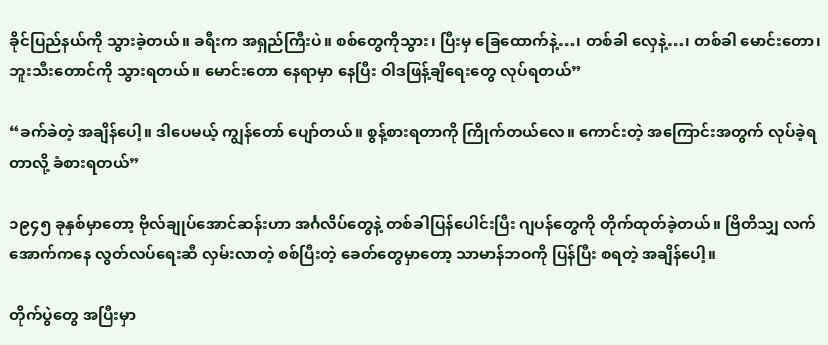ခိုင်ပြည်နယ်ကို သွားခဲ့တယ်။ ခရီးက အရှည်ကြီးပဲ။ စစ်တွေကိုသွား၊ ပြီးမှ ခြေထောက်နဲ့…၊ တစ်ခါ လှေနဲ့…၊ တစ်ခါ မောင်းတော၊ ဘူးသီးတောင်ကို သွားရတယ်။ မောင်းတော နေရာမှာ နေပြီး ဝါဒဖြန့်ချိရေးတွေ လုပ်ရတယ်”

“ခက်ခဲတဲ့ အချိန်ပေါ့။ ဒါပေမယ့် ကျွန်တော် ပျော်တယ်။ စွန့်စားရတာကို ကြိုက်တယ်လေ။ ကောင်းတဲ့ အကြောင်းအတွက် လုပ်ခဲ့ရတာလို့ ခံစားရတယ်”

၁၉၄၅ ခုနှစ်မှာတော့ ဗိုလ်ချုပ်အောင်ဆန်းဟာ အင်္ဂလိပ်တွေနဲ့ တစ်ခါပြန်ပေါင်းပြီး ဂျပန်တွေကို တိုက်ထုတ်ခဲ့တယ်။ ဗြိတိသျှ လက်အောက်ကနေ လွတ်လပ်ရေးဆီ လှမ်းလာတဲ့ စစ်ပြီးတဲ့ ခေတ်တွေမှာတော့ သာမာန်ဘဝကို ပြန်ပြီး စရတဲ့ အချိန်ပေါ့။

တိုက်ပွဲတွေ အပြီးမှာ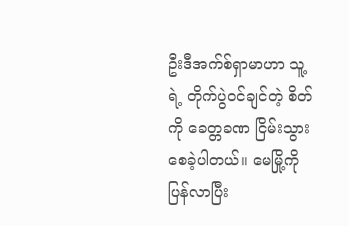ဦးဒီအက်စ်ရှာမာဟာ သူ့ရဲ့ တိုက်ပွဲဝင်ချင်တဲ့ စိတ်ကို ခေတ္တခဏ ငြိမ်းသွားစေခဲ့ပါတယ်။ မေမြို့ကို ပြန်လာပြီး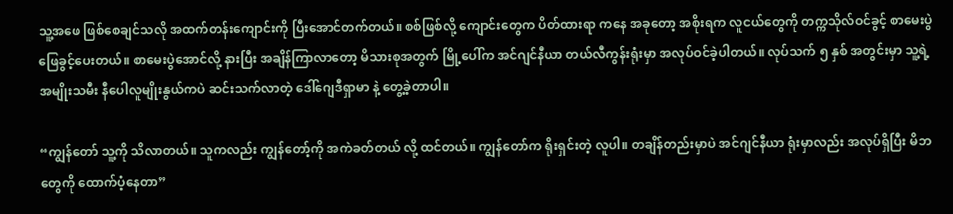သူ့အဖေ ဖြစ်စေချင်သလို အထက်တန်းကျောင်းကို ပြီးအောင်တက်တယ်။ စစ်ဖြစ်လို့ ကျောင်းတွေက ပိတ်ထားရာ ကနေ အခုတော့ အစိုးရက လူငယ်တွေကို တက္ကသိုလ်ဝင်ခွင့် စာမေးပွဲ ဖြေခွင့်ပေးတယ်။ စာမေးပွဲအောင်လို့ နားပြီး အချိန်ကြာလာတော့ မိသားစုအတွက် မြို့ပေါ်က အင်ဂျင်နီယာ တယ်လီကွန်းရုံးမှာ အလုပ်ဝင်ခဲ့ပါတယ်။ လုပ်သက် ၅ နှစ် အတွင်းမှာ သူ့ရဲ့ အမျိုးသမီး နီပေါလူမျိုးနွယ်ကပဲ ဆင်းသက်လာတဲ့ ဒေါ်ဂျေဒီရှာမာ နဲ့ တွေ့ခဲ့တာပါ။

“ကျွန်တော် သူ့ကို သိလာတယ်။ သူကလည်း ကျွန်တော့်ကို အကဲခတ်တယ် လို့ ထင်တယ်။ ကျွန်တော်က ရိုးရှင်းတဲ့ လူပါ။ တချိန်တည်းမှာပဲ အင်ဂျင်နီယာ ရုံးမှာလည်း အလုပ်ရှိပြီး မိဘတွေကို ထောက်ပံ့နေတာ”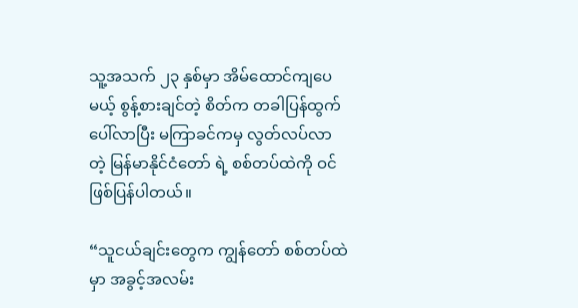သူ့အသက် ၂၃ နှစ်မှာ အိမ်ထောင်ကျပေမယ့် စွန့်စားချင်တဲ့ စိတ်က တခါပြန်ထွက်ပေါ်လာပြီး မကြာခင်ကမှ လွတ်လပ်လာ တဲ့ မြန်မာနိုင်ငံတော် ရဲ့ စစ်တပ်ထဲကို ဝင်ဖြစ်ပြန်ပါတယ်။

“သူငယ်ချင်းတွေက ကျွန်တော် စစ်တပ်ထဲမှာ အခွင့်အလမ်း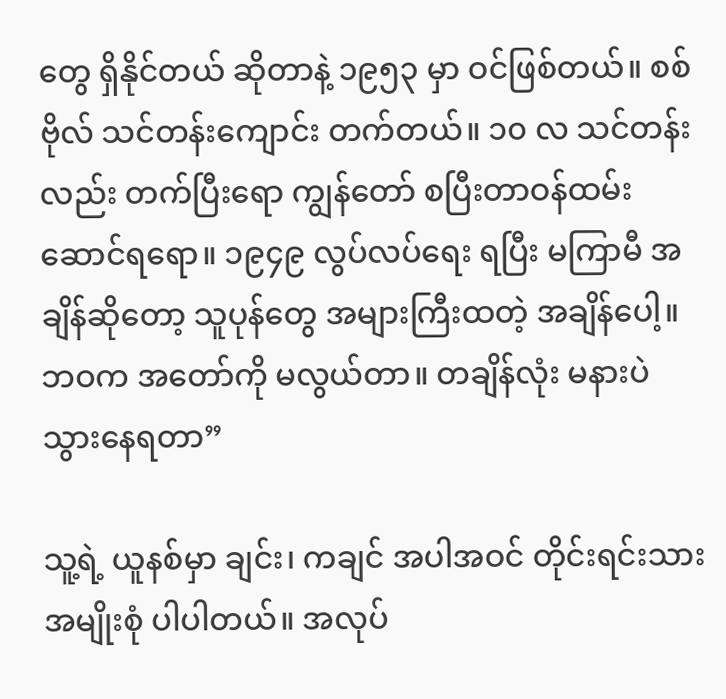တွေ ရှိနိုင်တယ် ဆိုတာနဲ့ ၁၉၅၃ မှာ ဝင်ဖြစ်တယ်။ စစ်ဗိုလ် သင်တန်းကျောင်း တက်တယ်။ ၁၀ လ သင်တန်းလည်း တက်ပြီးရော ကျွန်တော် စပြီးတာဝန်ထမ်းဆောင်ရရော။ ၁၉၄၉ လွပ်လပ်ရေး ရပြီး မကြာမီ အချိန်ဆိုတော့ သူပုန်တွေ အများကြီးထတဲ့ အချိန်ပေါ့။ ဘဝက အတော်ကို မလွယ်တာ။ တချိန်လုံး မနားပဲ သွားနေရတာ”

သူ့ရဲ့ ယူနစ်မှာ ချင်း၊ ကချင် အပါအဝင် တိုင်းရင်းသား အမျိုးစုံ ပါပါတယ်။ အလုပ်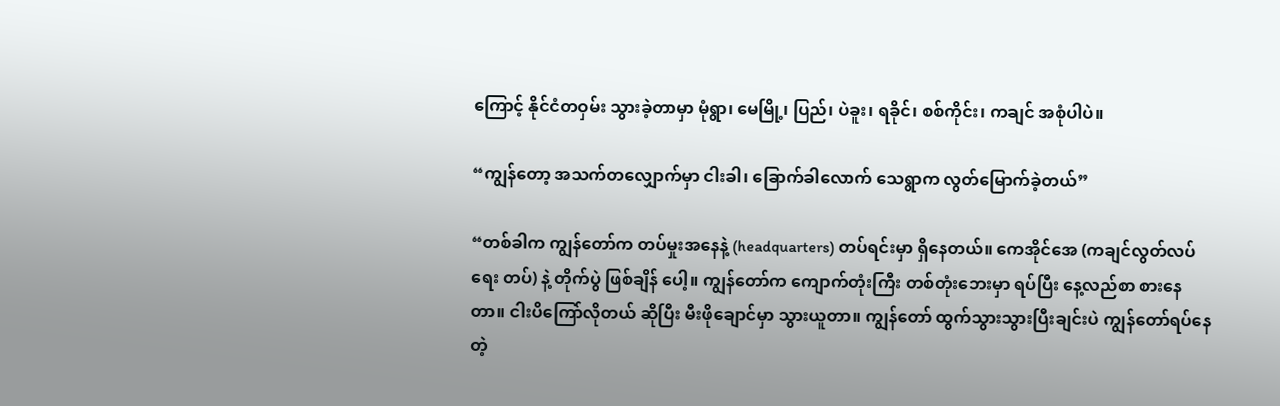ကြောင့် နိုင်ငံတဝှမ်း သွားခဲ့တာမှာ မုံရွာ၊ မေမြို့၊ ပြည်၊ ပဲခူး၊ ရခိုင်၊ စစ်ကိုင်း၊ ကချင် အစုံပါပဲ။

“ကျွန်တော့ အသက်တလျှောက်မှာ ငါးခါ၊ ခြောက်ခါလောက် သေရွာက လွတ်မြောက်ခဲ့တယ်”

“တစ်ခါက ကျွန်တော်က တပ်မှုးအနေနဲ့ (headquarters) တပ်ရင်းမှာ ရှိနေတယ်။ ကေအိုင်အေ (ကချင်လွတ်လပ်ရေး တပ်) နဲ့ တိုက်ပွဲ ဖြစ်ချိန် ပေါ့။ ကျွန်တော်က ကျောက်တုံးကြီး တစ်တုံးဘေးမှာ ရပ်ပြီး နေ့လည်စာ စားနေတာ။ ငါးပိကြော်လိုတယ် ဆိုပြီး မီးဖိုချောင်မှာ သွားယူတာ။ ကျွန်တော် ထွက်သွားသွားပြီးချင်းပဲ ကျွန်တော်ရပ်နေတဲ့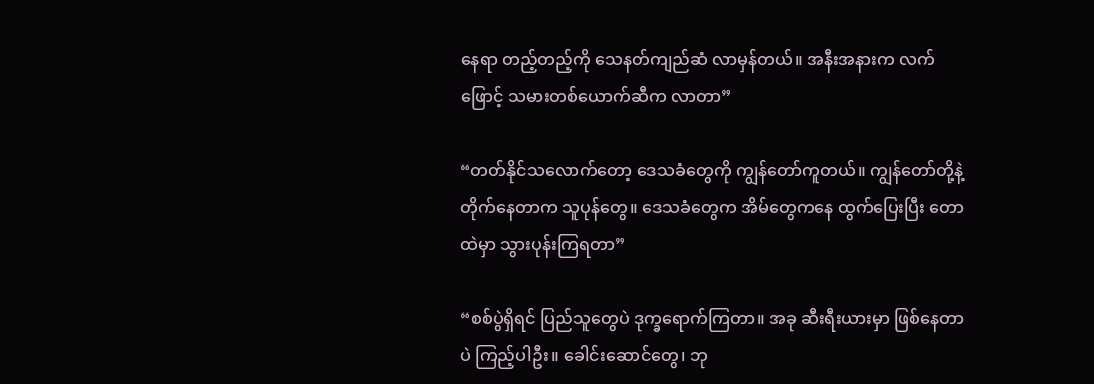နေရာ တည့်တည့်ကို သေနတ်ကျည်ဆံ လာမှန်တယ်။ အနီးအနားက လက်ဖြောင့် သမားတစ်ယောက်ဆီက လာတာ”

“တတ်နိုင်သလောက်တော့ ဒေသခံတွေကို ကျွန်တော်ကူတယ်။ ကျွန်တော်တို့နဲ့ တိုက်နေတာက သူပုန်တွေ။ ဒေသခံတွေက အိမ်တွေကနေ ထွက်ပြေးပြီး တောထဲမှာ သွားပုန်းကြရတာ”

“စစ်ပွဲရှိရင် ပြည်သူတွေပဲ ဒုက္ခရောက်ကြတာ။ အခု ဆီးရီးယားမှာ ဖြစ်နေတာပဲ ကြည့်ပါဦး။ ခေါင်းဆောင်တွေ၊ ဘု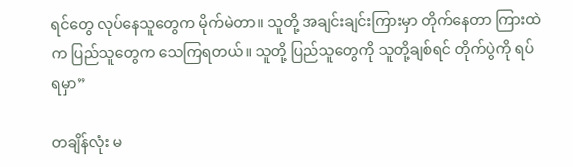ရင်တွေ လုပ်နေသူတွေက မိုက်မဲတာ။ သူတို့ အချင်းချင်းကြားမှာ တိုက်နေတာ ကြားထဲက ပြည်သူတွေက သေကြရတယ်။ သူတို့ ပြည်သူတွေကို သူတို့ချစ်ရင် တိုက်ပွဲကို ရပ်ရမှာ”

တချိန်လုံး မ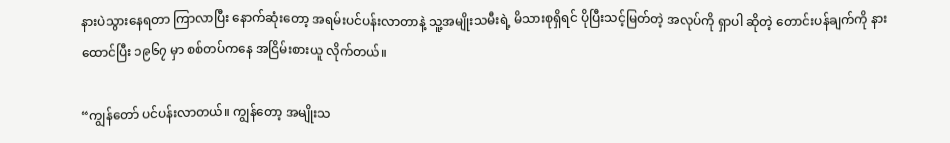နားပဲသွားနေရတာ ကြာလာပြီး နောက်ဆုံးတော့ အရမ်းပင်ပန်းလာတာနဲ့ သူ့အမျိုးသမီးရဲ့ မိသားစုရှိရင် ပိုပြီးသင့်မြတ်တဲ့ အလုပ်ကို ရှာပါ ဆိုတဲ့ တောင်းပန်ချက်ကို နားထောင်ပြီး ၁၉၆၇ မှာ စစ်တပ်ကနေ အငြိမ်းစားယူ လိုက်တယ်။

“ကျွန်တော် ပင်ပန်းလာတယ်။ ကျွန်တော့ အမျိုးသ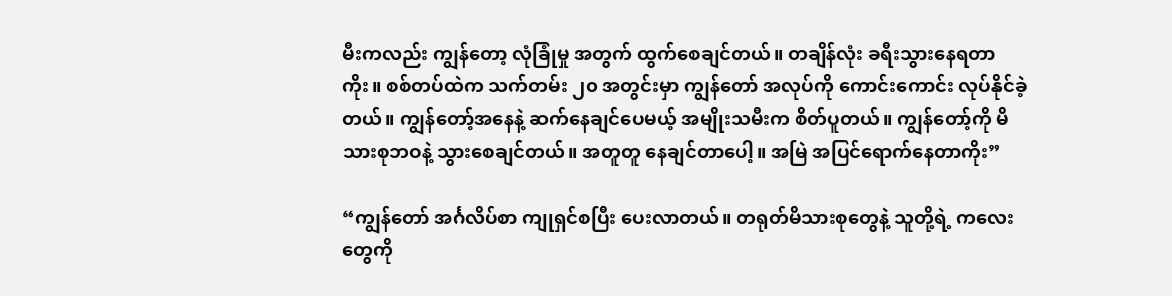မီးကလည်း ကျွန်တော့ လုံခြုံမှု အတွက် ထွက်စေချင်တယ်။ တချိန်လုံး ခရီးသွားနေရတာ ကိုး။ စစ်တပ်ထဲက သက်တမ်း ၂၀ အတွင်းမှာ ကျွန်တော် အလုပ်ကို ကောင်းကောင်း လုပ်နိုင်ခဲ့တယ်။ ကျွန်တော့်အနေနဲ့ ဆက်နေချင်ပေမယ့် အမျိုးသမီးက စိတ်ပူတယ်။ ကျွန်တော့်ကို မိသားစုဘဝနဲ့ သွားစေချင်တယ်။ အတူတူ နေချင်တာပေါ့။ အမြဲ အပြင်ရောက်နေတာကိုး”

“ကျွန်တော် အင်္ဂလိပ်စာ ကျုရှင်စပြီး ပေးလာတယ်။ တရုတ်မိသားစုတွေနဲ့ သူတို့ရဲ့ ကလေးတွေကို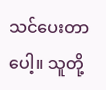သင်ပေးတာပေါ့။ သူတို့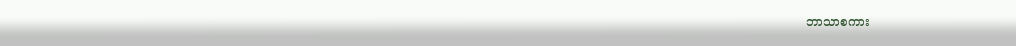ဘာသာစကား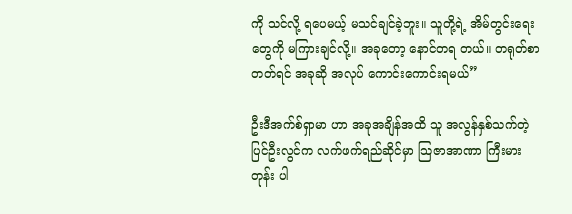ကို သင်လို့ ရပေမယ့် မသင်ချင်ခဲ့ဘူး။ သူတို့ရဲ့ အိမ်တွင်းရေးတွေကို မကြားချင်လို့။ အခုတော့ နောင်တရ တယ်။ တရုတ်စာတတ်ရင် အခုဆို အလုပ် ကောင်းကောင်းရမယ်”

ဦးဒီအက်စ်ရှာမာ ဟာ အခုအချိန်အထိ သူ အလွန်နှစ်သက်တဲ့ ပြင်ဦးလွင်က လက်ဖက်ရည်ဆိုင်မှာ သြဇာအာဏာ ကြီးမားတုန်း ပါ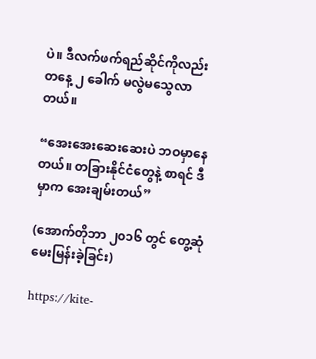ပဲ။ ဒီလက်ဖက်ရည်ဆိုင်ကိုလည်း တနေ့ ၂ ခေါက် မလွဲမသွေလာတယ်။

“အေးအေးဆေးဆေးပဲ ဘဝမှာနေတယ်။ တခြားနိုင်ငံတွေနဲ့ စာရင် ဒီမှာက အေးချမ်းတယ်”

(အောက်တိုဘာ ၂၀၁၆ တွင် တွေ့ဆုံမေးမြန်းခဲ့ခြင်း)

https://kite-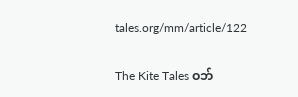tales.org/mm/article/122

The Kite Tales ဝဘ်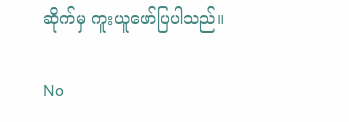ဆိုက်မှ ကူးယူဖော်ပြပါသည်။

No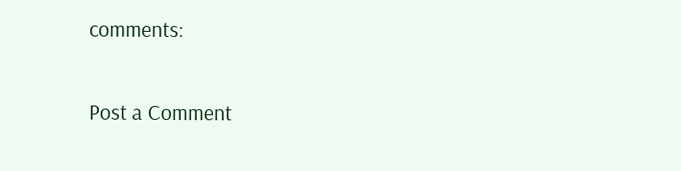comments:

Post a Comment